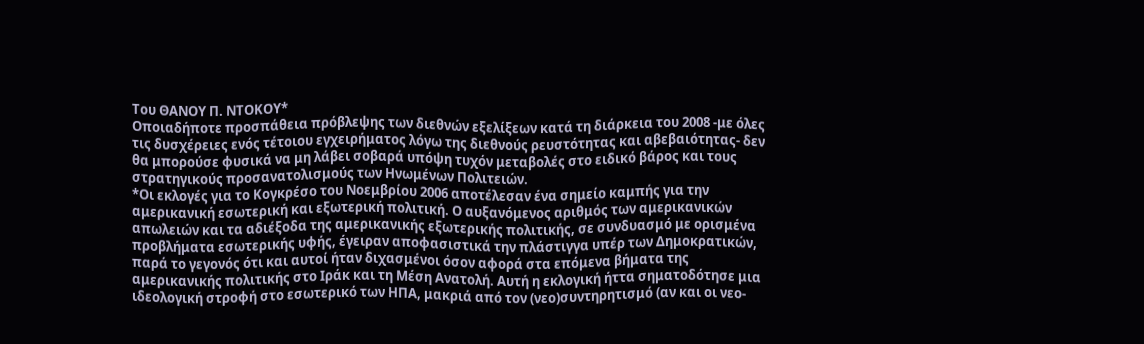Του ΘΑΝΟΥ Π. ΝΤΟΚΟΥ*
Οποιαδήποτε προσπάθεια πρόβλεψης των διεθνών εξελίξεων κατά τη διάρκεια του 2008 -με όλες τις δυσχέρειες ενός τέτοιου εγχειρήματος λόγω της διεθνούς ρευστότητας και αβεβαιότητας- δεν θα μπορούσε φυσικά να μη λάβει σοβαρά υπόψη τυχόν μεταβολές στο ειδικό βάρος και τους στρατηγικούς προσανατολισμούς των Ηνωμένων Πολιτειών.
*Οι εκλογές για το Κογκρέσο του Νοεμβρίου 2006 αποτέλεσαν ένα σημείο καμπής για την αμερικανική εσωτερική και εξωτερική πολιτική. Ο αυξανόμενος αριθμός των αμερικανικών απωλειών και τα αδιέξοδα της αμερικανικής εξωτερικής πολιτικής, σε συνδυασμό με ορισμένα προβλήματα εσωτερικής υφής, έγειραν αποφασιστικά την πλάστιγγα υπέρ των Δημοκρατικών, παρά το γεγονός ότι και αυτοί ήταν διχασμένοι όσον αφορά στα επόμενα βήματα της αμερικανικής πολιτικής στο Ιράκ και τη Μέση Ανατολή. Αυτή η εκλογική ήττα σηματοδότησε μια ιδεολογική στροφή στο εσωτερικό των ΗΠΑ, μακριά από τον (νεο)συντηρητισμό (αν και οι νεο-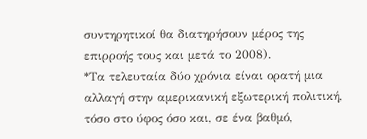συντηρητικοί θα διατηρήσουν μέρος της επιρροής τους και μετά το 2008).
*Τα τελευταία δύο χρόνια είναι ορατή μια αλλαγή στην αμερικανική εξωτερική πολιτική, τόσο στο ύφος όσο και, σε ένα βαθμό,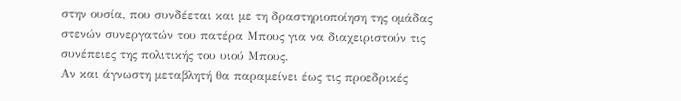στην ουσία, που συνδέεται και με τη δραστηριοποίηση της ομάδας στενών συνεργατών του πατέρα Μπους για να διαχειριστούν τις συνέπειες της πολιτικής του υιού Μπους.
Αν και άγνωστη μεταβλητή θα παραμείνει έως τις προεδρικές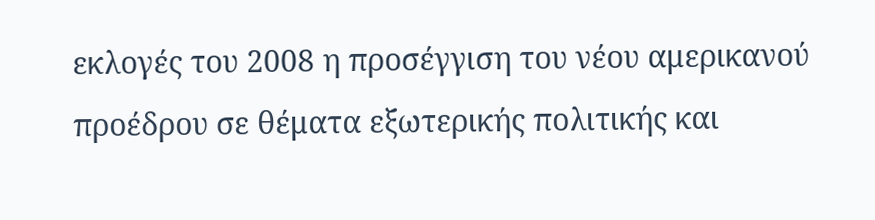εκλογές του 2008 η προσέγγιση του νέου αμερικανού προέδρου σε θέματα εξωτερικής πολιτικής και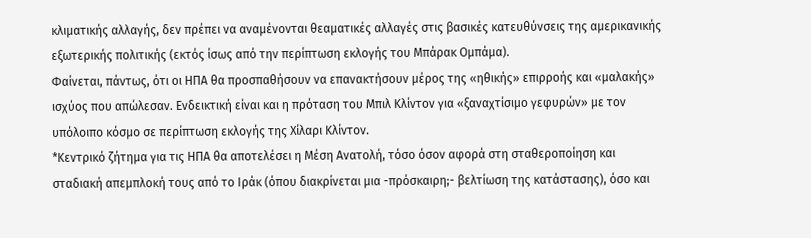κλιματικής αλλαγής, δεν πρέπει να αναμένονται θεαματικές αλλαγές στις βασικές κατευθύνσεις της αμερικανικής εξωτερικής πολιτικής (εκτός ίσως από την περίπτωση εκλογής του Μπάρακ Ομπάμα).
Φαίνεται, πάντως, ότι οι ΗΠΑ θα προσπαθήσουν να επανακτήσουν μέρος της «ηθικής» επιρροής και «μαλακής» ισχύος που απώλεσαν. Ενδεικτική είναι και η πρόταση του Μπιλ Κλίντον για «ξαναχτίσιμο γεφυρών» με τον υπόλοιπο κόσμο σε περίπτωση εκλογής της Χίλαρι Κλίντον.
*Κεντρικό ζήτημα για τις ΗΠΑ θα αποτελέσει η Μέση Ανατολή, τόσο όσον αφορά στη σταθεροποίηση και σταδιακή απεμπλοκή τους από το Ιράκ (όπου διακρίνεται μια -πρόσκαιρη;- βελτίωση της κατάστασης), όσο και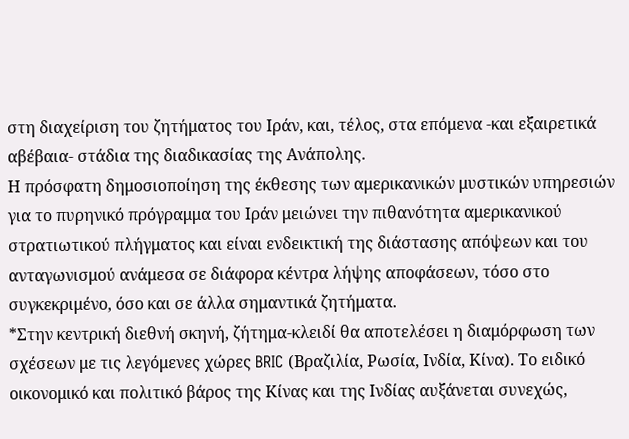στη διαχείριση του ζητήματος του Ιράν, και, τέλος, στα επόμενα -και εξαιρετικά αβέβαια- στάδια της διαδικασίας της Ανάπολης.
Η πρόσφατη δημοσιοποίηση της έκθεσης των αμερικανικών μυστικών υπηρεσιών για το πυρηνικό πρόγραμμα του Ιράν μειώνει την πιθανότητα αμερικανικού στρατιωτικού πλήγματος και είναι ενδεικτική της διάστασης απόψεων και του ανταγωνισμού ανάμεσα σε διάφορα κέντρα λήψης αποφάσεων, τόσο στο συγκεκριμένο, όσο και σε άλλα σημαντικά ζητήματα.
*Στην κεντρική διεθνή σκηνή, ζήτημα-κλειδί θα αποτελέσει η διαμόρφωση των σχέσεων με τις λεγόμενες χώρες BRIC (Βραζιλία, Ρωσία, Ινδία, Κίνα). Το ειδικό οικονομικό και πολιτικό βάρος της Κίνας και της Ινδίας αυξάνεται συνεχώς,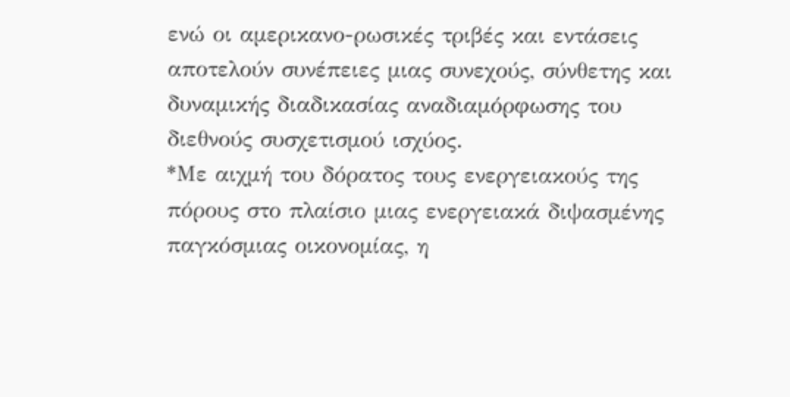ενώ οι αμερικανο-ρωσικές τριβές και εντάσεις αποτελούν συνέπειες μιας συνεχούς, σύνθετης και δυναμικής διαδικασίας αναδιαμόρφωσης του διεθνούς συσχετισμού ισχύος.
*Με αιχμή του δόρατος τους ενεργειακούς της πόρους στο πλαίσιο μιας ενεργειακά διψασμένης παγκόσμιας οικονομίας, η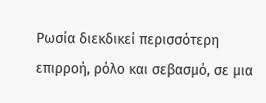Ρωσία διεκδικεί περισσότερη επιρροή, ρόλο και σεβασμό, σε μια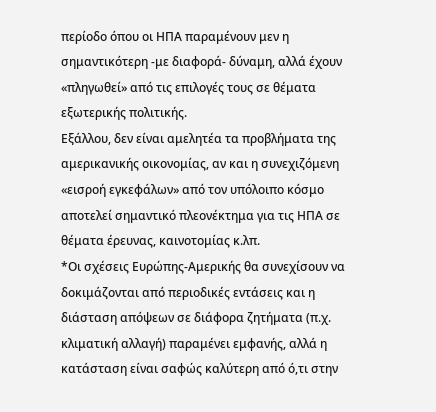περίοδο όπου οι ΗΠΑ παραμένουν μεν η σημαντικότερη -με διαφορά- δύναμη, αλλά έχουν «πληγωθεί» από τις επιλογές τους σε θέματα εξωτερικής πολιτικής.
Εξάλλου, δεν είναι αμελητέα τα προβλήματα της αμερικανικής οικονομίας, αν και η συνεχιζόμενη «εισροή εγκεφάλων» από τον υπόλοιπο κόσμο αποτελεί σημαντικό πλεονέκτημα για τις ΗΠΑ σε θέματα έρευνας, καινοτομίας κ.λπ.
*Οι σχέσεις Ευρώπης-Αμερικής θα συνεχίσουν να δοκιμάζονται από περιοδικές εντάσεις και η διάσταση απόψεων σε διάφορα ζητήματα (π.χ. κλιματική αλλαγή) παραμένει εμφανής, αλλά η κατάσταση είναι σαφώς καλύτερη από ό,τι στην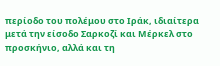περίοδο του πολέμου στο Ιράκ, ιδιαίτερα μετά την είσοδο Σαρκοζί και Μέρκελ στο προσκήνιο, αλλά και τη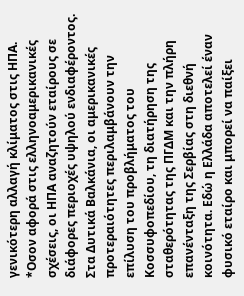γενικότερη αλλαγή κλίματος στις ΗΠΑ.
*Οσον αφορά στις ελληνοαμερικανικές σχέσεις, οι ΗΠΑ αναζητούν εταίρους σε διάφορες περιοχές υψηλού ενδιαφέροντος.
Στα Δυτικά Βαλκάνια, οι αμερικανικές προτεραιότητες περιλαμβάνουν την επίλυση του προβλήματος του Κοσσυφοπεδίου, τη διατήρηση της σταθερότητας της ΠΓΔΜ και την πλήρη επανένταξη της Σερβίας στη διεθνή κοινότητα. Εδώ η Ελλάδα αποτελεί έναν φυσικό εταίρο και μπορεί να παίξει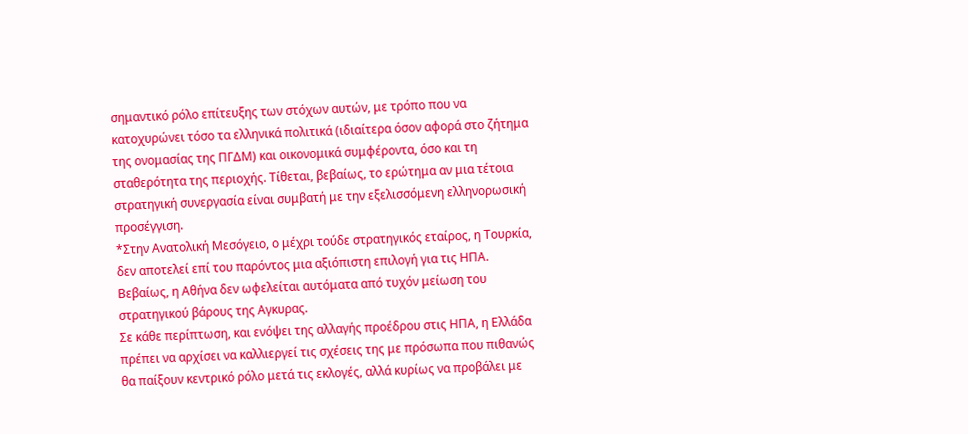σημαντικό ρόλο επίτευξης των στόχων αυτών, με τρόπο που να κατοχυρώνει τόσο τα ελληνικά πολιτικά (ιδιαίτερα όσον αφορά στο ζήτημα της ονομασίας της ΠΓΔΜ) και οικονομικά συμφέροντα, όσο και τη σταθερότητα της περιοχής. Τίθεται, βεβαίως, το ερώτημα αν μια τέτοια στρατηγική συνεργασία είναι συμβατή με την εξελισσόμενη ελληνορωσική προσέγγιση.
*Στην Ανατολική Μεσόγειο, ο μέχρι τούδε στρατηγικός εταίρος, η Τουρκία, δεν αποτελεί επί του παρόντος μια αξιόπιστη επιλογή για τις ΗΠΑ. Βεβαίως, η Αθήνα δεν ωφελείται αυτόματα από τυχόν μείωση του στρατηγικού βάρους της Αγκυρας.
Σε κάθε περίπτωση, και ενόψει της αλλαγής προέδρου στις ΗΠΑ, η Ελλάδα πρέπει να αρχίσει να καλλιεργεί τις σχέσεις της με πρόσωπα που πιθανώς θα παίξουν κεντρικό ρόλο μετά τις εκλογές, αλλά κυρίως να προβάλει με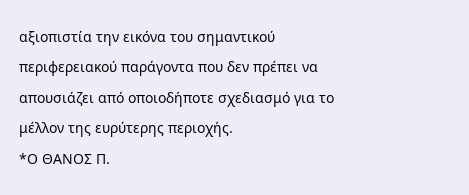αξιοπιστία την εικόνα του σημαντικού περιφερειακού παράγοντα που δεν πρέπει να απουσιάζει από οποιοδήποτε σχεδιασμό για το μέλλον της ευρύτερης περιοχής.
*Ο ΘΑΝΟΣ Π.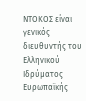ΝΤΟΚΟΣ είναι γενικός διευθυντής του Ελληνικού Ιδρύματος Ευρωπαϊκής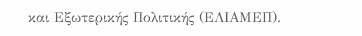και Εξωτερικής Πολιτικής (ΕΛΙΑΜΕΠ).